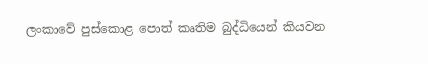ලංකාවේ පුස්කොළ පොත් කෘතිම බුද්ධියෙන් කියවන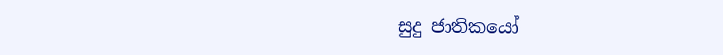සුදු ජාතිකයෝ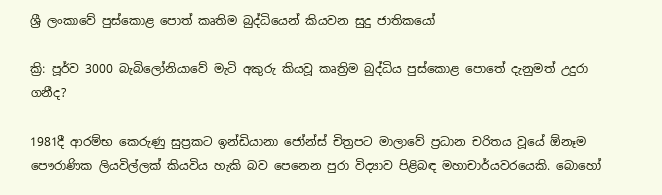ශ්‍රී ලංකාවේ පුස්කොළ පොත් කෘතිම බුද්ධියෙන් කියවන සුදු ජාතිකයෝ

ක්‍රි: පූර්ව 3000 බැබිලෝනියාවේ මැටි අකුරු කියවූ කෘත්‍රිම බුද්ධිය පුස්කොළ පොතේ දැනුමත් උදුරා ගනීද?

1981දී ආරම්භ කෙරුණු සුප්‍රකට ඉන්ඩියානා ජෝන්ස් චිත්‍රපට මාලාවේ ප්‍රධාන චරිතය වූයේ ඕනෑම පෞරාණික ලියවිල්ලක් කියවිය හැකි බව පෙනෙන පුරා විද්‍යාව පිළිබඳ මහාචාර්යවරයෙකි. බොහෝ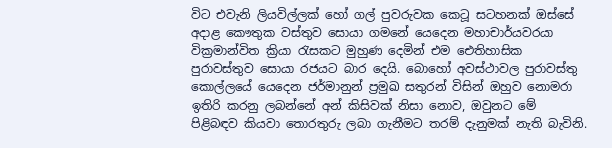විට එවැනි ලියවිල්ලක් හෝ ගල් පුවරුවක කෙටූ සටහනක් ඔස්සේ අදාළ කෞතුක වස්තුව සොයා ගමනේ යෙදෙන මහාචාර්යවරයා වික්‍රමාන්විත ක්‍රියා රැසකට මුහුණ දෙමින් එම ඓතිහාසික පුරාවස්තුව සොයා රජයට බාර දෙයි. බොහෝ අවස්ථාවල පුරාවස්තු කොල්ලයේ යෙදෙන ජර්මානුන් ප්‍රමුඛ සතුරන් විසින් ඔහුව නොමරා ඉතිරි කරනු ලබන්නේ අන් කිසිවක් නිසා නොව, ඔවුනට මේ පිළිබඳව කියවා තොරතුරු ලබා ගැනීමට තරම් දැනුමක් නැති බැවිනි.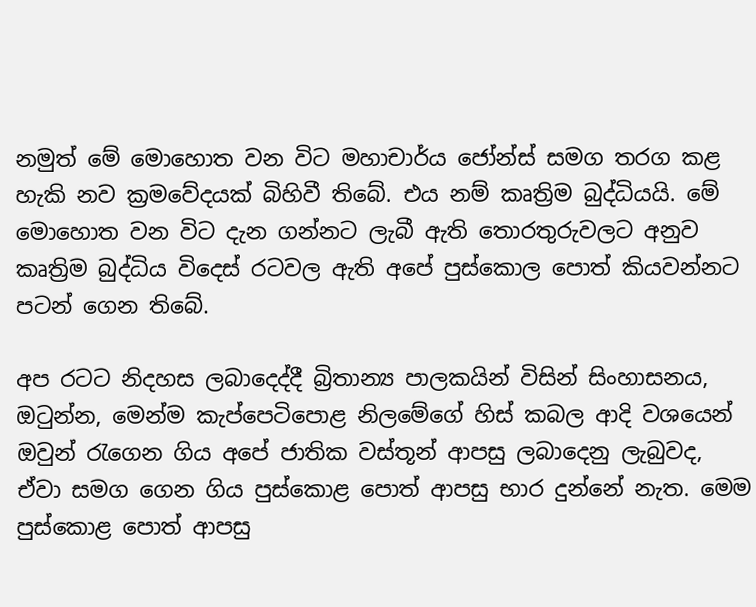නමුත් මේ මොහොත වන විට මහාචාර්ය ජෝන්ස් සමග තරග කළ හැකි නව ක්‍රමවේදයක් බිහිවී තිබේ. එය නම් කෘත්‍රිම බුද්ධියයි. මේ මොහොත වන විට දැන ගන්නට ලැබී ඇති තොරතුරුවලට අනුව කෘත්‍රිම බුද්ධිය විදෙස් රටවල ඇති අපේ පුස්කොල පොත් කියවන්නට පටන් ගෙන තිබේ.

අප රටට නිදහස ලබාදෙද්දී බ්‍රිතාන්‍ය පාලකයින් විසින් සිංහාසනය, ඔටුන්න, මෙන්ම කැප්පෙටිපොළ නිලමේගේ හිස් කබල ආදි වශයෙන් ඔවුන් රැගෙන ගිය අපේ ජාතික වස්තූන් ආපසු ලබාදෙනු ලැබුවද, ඒවා සමග ගෙන ගිය පුස්කොළ පොත් ආපසු භාර දුන්නේ නැත. මෙම පුස්කොළ පොත් ආපසු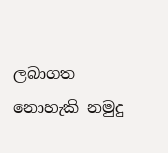ලබාගත නොහැකි නමුදු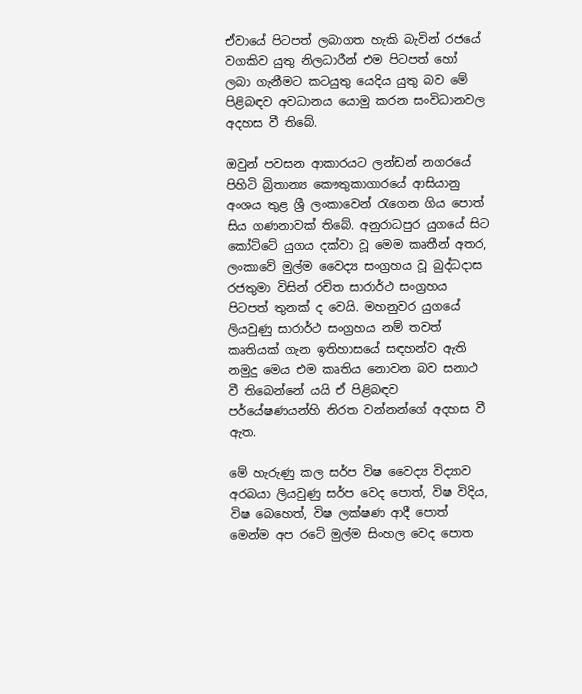ඒවායේ පිටපත් ලබාගත හැකි බැවින් රජයේ වගකිව යුතු නිලධාරීන් එම පිටපත් හෝ ලබා ගැනීමට කටයුතු යෙදිය යුතු බව මේ පිළිබඳව අවධානය යොමු කරන සංවිධානවල අදහස වී තිබේ.

ඔවුන් පවසන ආකාරයට ලන්ඩන් නගරයේ පිහිටි බ්‍රිතාන්‍ය කෞතුකාගාරයේ ආසියානු අංශය තුළ ශ්‍රී ලංකාවෙන් රැගෙන ගිය පොත් සිය ගණනාවක් තිබේ. අනුරාධපුර යුගයේ සිට කෝට්ටේ යුගය දක්වා වූ මෙම කෘතීන් අතර, ලංකාවේ මුල්ම වෛද්‍ය සංග්‍රහය වූ බුද්ධදාස රජතුමා විසින් රචිත සාරාර්ථ සංග්‍රහය පිටපත් තුනක් ද වෙයි. මහනුවර යුගයේ ලියවුණු සාරාර්ථ සංග්‍රහය නම් තවත් කෘතියක් ගැන ඉතිහාසයේ සඳහන්ව ඇති නමුදු මෙය එම කෘතිය නොවන බව සනාථ වී තිබෙන්නේ යයි ඒ පිළිබඳව පර්යේෂණයන්හි නිරත වන්නන්ගේ අදහස වී ඇත.

මේ හැරුණු කල සර්ප විෂ වෛද්‍ය විද්‍යාව අරබයා ලියවුණු සර්ප වෙද පොත්, විෂ විදිය, විෂ බෙහෙත්, විෂ ලක්ෂණ ආදී පොත් මෙන්ම අප රටේ මුල්ම සිංහල වෙද පොත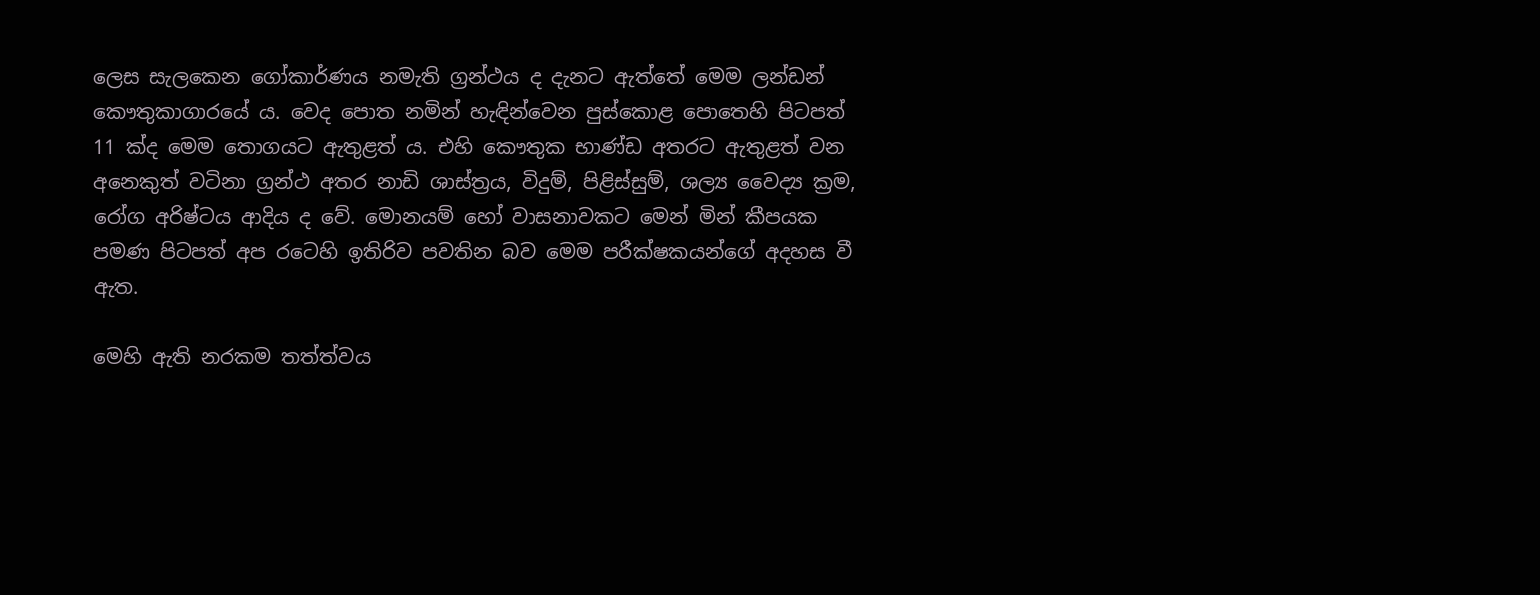ලෙස සැලකෙන ගෝකාර්ණය නමැති ග්‍රන්ථය ද දැනට ඇත්තේ මෙම ලන්ඩන් කෞතුකාගාරයේ ය. වෙද පොත නමින් හැඳින්වෙන පුස්කොළ පොතෙහි පිටපත් 11 ක්ද මෙම තොගයට ඇතුළත් ය. එහි කෞතුක භාණ්ඩ අතරට ඇතුළත් වන අනෙකුත් වටිනා ග්‍රන්ථ අතර නාඩි ශාස්ත්‍රය, විදුම්, පිළිස්සුම්, ශල්‍ය වෛද්‍ය ක්‍රම, රෝග අරිෂ්ටය ආදිය ද වේ. මොනයම් හෝ වාසනාවකට මෙන් මින් කීපයක පමණ පිටපත් අප රටෙහි ඉතිරිව පවතින බව මෙම පරීක්ෂකයන්ගේ අදහස වී ඇත.

මෙහි ඇති නරකම තත්ත්වය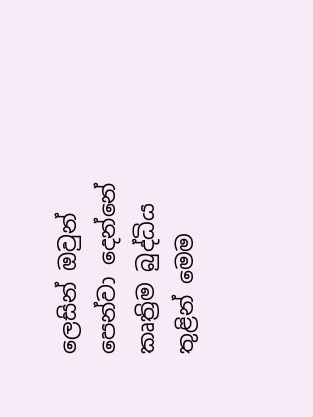ලෙසින් ඔවුන් පෙන්වා දෙන්නේ කෘත්‍රිම බුද්ධිය තුළින් මෙම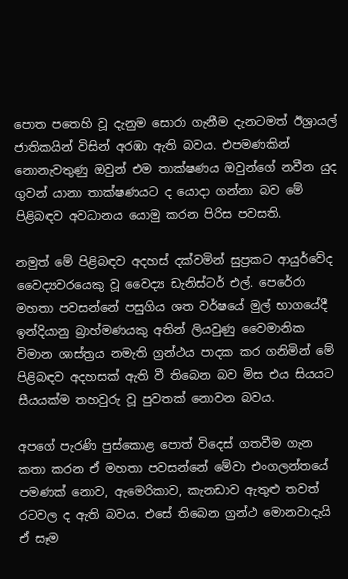පොත පතෙහි වූ දැනුම සොරා ගැනීම දැනටමත් ඊශ්‍රායල් ජාතිකයින් විසින් අරඹා ඇති බවය. එපමණකින් නොනැවතුණු ඔවුන් එම තාක්ෂණය ඔවුන්ගේ නවීන යුද ගුවන් යානා තාක්ෂණයට ද යොදා ගන්නා බව මේ පිළිබඳව අවධානය යොමු කරන පිරිස පවසති.

නමුත් මේ පිළිබඳව අදහස් දක්වමින් සුප්‍රකට ආයුර්වේද වෛද්‍යවරයෙකු වූ වෛද්‍ය ඩැනිස්ටර් එල්. පෙරේරා මහතා පවසන්නේ පසුගිය ශත වර්ෂයේ මුල් භාගයේදී ඉන්දියානු බ්‍රාහ්මණයකු අතින් ලියවුණු වෛමානික විමාන ශාස්ත්‍රය නමැති ග්‍රන්ථය පාදක කර ගනිමින් මේ පිළිබඳව අදහසක් ඇති වී තිබෙන බව මිස එය සියයට සීයයක්ම තහවුරු වූ පුවතක් නොවන බවය.

අපගේ පැරණි පුස්කොළ පොත් විදෙස් ගතවීම ගැන කතා කරන ඒ මහතා පවසන්නේ මේවා එංගලන්තයේ පමණක් නොව, ඇමෙරිකාව, කැනඩාව ඇතුළු තවත් රටවල ද ඇති බවය. එසේ තිබෙන ග්‍රන්ථ මොනවාදැයි ඒ සෑම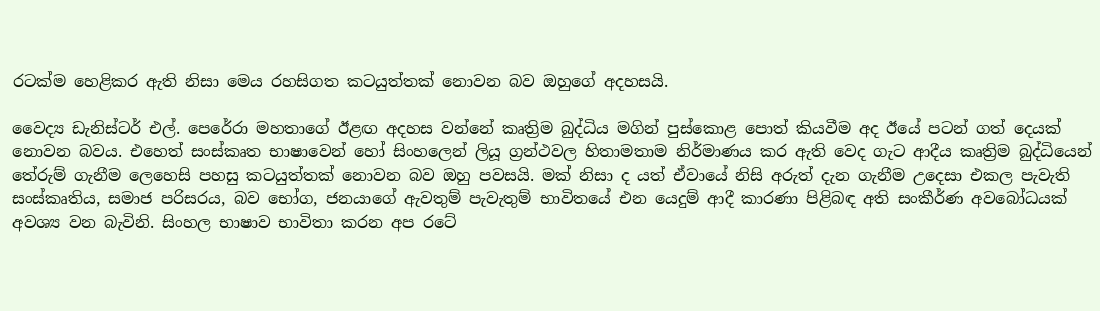රටක්ම හෙළිකර ඇති නිසා මෙය රහසිගත කටයුත්තක් නොවන බව ඔහුගේ අදහසයි.

වෛද්‍ය ඩැනිස්ටර් එල්. පෙරේරා මහතාගේ ඊළඟ අදහස වන්නේ කෘත්‍රිම බුද්ධිය මගින් පුස්කොළ පොත් කියවීම අද ඊයේ පටන් ගත් දෙයක් නොවන බවය. එහෙත් සංස්කෘත භාෂාවෙන් හෝ සිංහලෙන් ලියූ ග්‍රන්ථවල හිතාමතාම නිර්මාණය කර ඇති වෙද ගැට ආදීය කෘත්‍රිම බුද්ධියෙන් තේරුම් ගැනීම ලෙහෙසි පහසු කටයුත්තක් නොවන බව ඔහු පවසයි. මක් නිසා ද යත් ඒවායේ නිසි අරුත් දැන ගැනීම උදෙසා එකල පැවැති සංස්කෘතිය, සමාජ පරිසරය, බව භෝග, ජනයාගේ ඇවතුම් පැවැතුම් භාවිතයේ එන යෙදුම් ආදී කාරණා පිළිබඳ අති සංකීර්ණ අවබෝධයක් අවශ්‍ය වන බැවිනි. සිංහල භාෂාව භාවිතා කරන අප රටේ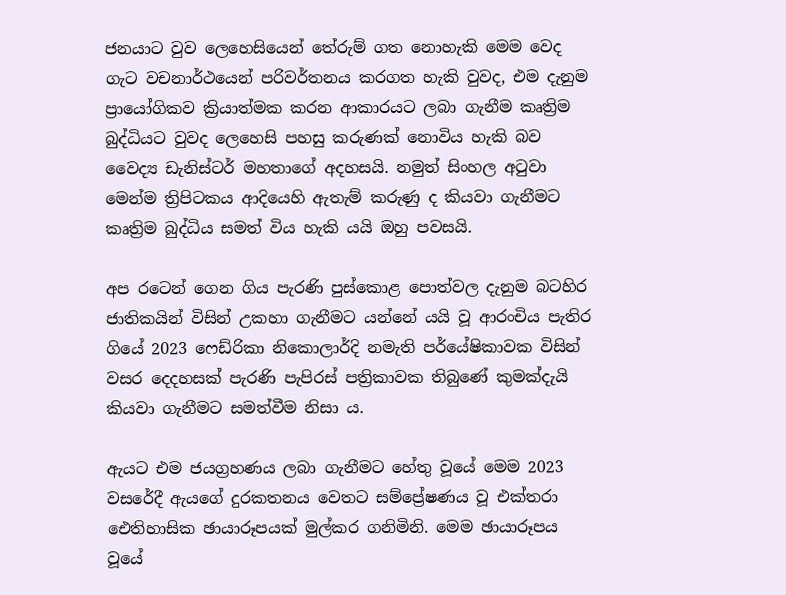ජනයාට වුව ලෙහෙසියෙන් තේරුම් ගත නොහැකි මෙම වෙද ගැට වචනාර්ථයෙන් පරිවර්තනය කරගත හැකි වුවද, එම දැනුම ප්‍රායෝගිකව ක්‍රියාත්මක කරන ආකාරයට ලබා ගැනීම කෘත්‍රිම බුද්ධියට වුවද ලෙහෙසි පහසු කරුණක් නොවිය හැකි බව වෛද්‍ය ඩැනිස්ටර් මහතාගේ අදහසයි. නමුත් සිංහල අටුවා මෙන්ම ත්‍රිපිටකය ආදියෙහි ඇතැම් කරුණු ද කියවා ගැනීමට කෘත්‍රිම බුද්ධිය සමත් විය හැකි යයි ඔහු පවසයි.

අප රටෙන් ගෙන ගිය පැරණි පුස්කොළ පොත්වල දැනුම බටහිර ජාතිකයින් විසින් උකහා ගැනීමට යන්නේ යයි වූ ආරංචිය පැතිර ගියේ 2023 ෆෙඩ්රිකා නිකොලාර්දි නමැති පර්යේෂිකාවක විසින් වසර දෙදහසක් පැරණි පැපිරස් පත්‍රිකාවක තිබුණේ කුමක්දැයි කියවා ගැනීමට සමත්වීම නිසා ය.

ඇයට එම ජයග්‍රහණය ලබා ගැනීමට හේතු වූයේ මෙම 2023 වසරේදී ඇයගේ දුරකතනය වෙතට සම්ප්‍රේෂණය වූ එක්තරා ඓතිහාසික ඡායාරූපයක් මුල්කර ගනිමිනි. මෙම ඡායාරූපය වූයේ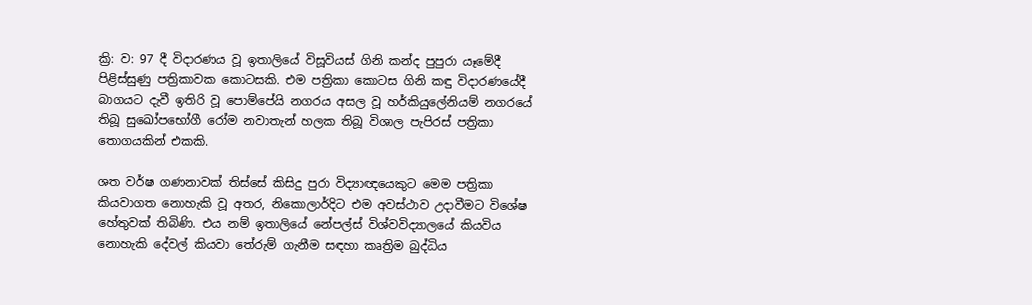ක්‍රි: ව: 97 දී විදාරණය වූ ඉතාලියේ විසූවියස් ගිනි කන්ද පුපුරා යෑමේදී පිළිස්සුණු පත්‍රිකාවක කොටසකි. එම පත්‍රිකා කොටස ගිනි කඳු විදාරණයේදී බාගයට දැවී ඉතිරි වූ පොම්පේයි නගරය අසල වූ හර්කියුලේනියම් නගරයේ තිබූ සුඛෝපභෝගී රෝම නවාතැන් හලක තිබූ විශාල පැපිරස් පත්‍රිකා තොගයකින් එකකි.

ශත වර්ෂ ගණනාවක් තිස්සේ කිසිදු පුරා විද්‍යාඥයෙකුට මෙම පත්‍රිකා කියවාගත නොහැකි වූ අතර, නිකොලාර්දිට එම අවස්ථාව උදාවීමට විශේෂ හේතුවක් තිබිණි. එය නම් ඉතාලියේ නේපල්ස් විශ්වවිද්‍යාලයේ කියවිය නොහැකි දේවල් කියවා තේරුම් ගැනීම සඳහා කෘත්‍රිම බුද්ධිය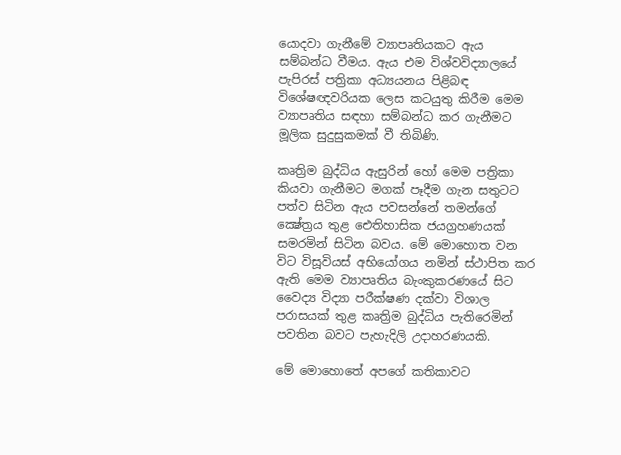යොදවා ගැනීමේ ව්‍යාපෘතියකට ඇය සම්බන්ධ වීමය. ඇය එම විශ්වවිද්‍යාලයේ පැපිරස් පත්‍රිකා අධ්‍යයනය පිළිබඳ විශේෂඥවරියක ලෙස කටයුතු කිරීම මෙම ව්‍යාපෘතිය සඳහා සම්බන්ධ කර ගැනීමට මූලික සුදුසුකමක් වී තිබිණි.

කෘත්‍රිම බුද්ධිය ඇසුරින් හෝ මෙම පත්‍රිකා කියවා ගැනීමට මගක් පෑදීම ගැන සතුටට පත්ව සිටින ඇය පවසන්නේ තමන්ගේ ක්‍ෂේත්‍රය තුළ ඓතිහාසික ජයග්‍රහණයක් සමරමින් සිටින බවය. මේ මොහොත වන විට විසූවියස් අභියෝගය නමින් ස්ථාපිත කර ඇති මෙම ව්‍යාපෘතිය බැංකුකරණයේ සිට වෛද්‍ය විද්‍යා පරීක්ෂණ දක්වා විශාල පරාසයක් තුළ කෘත්‍රිම බුද්ධිය පැතිරෙමින් පවතින බවට පැහැදිලි උදාහරණයකි.

මේ මොහොතේ අපගේ කතිකාවට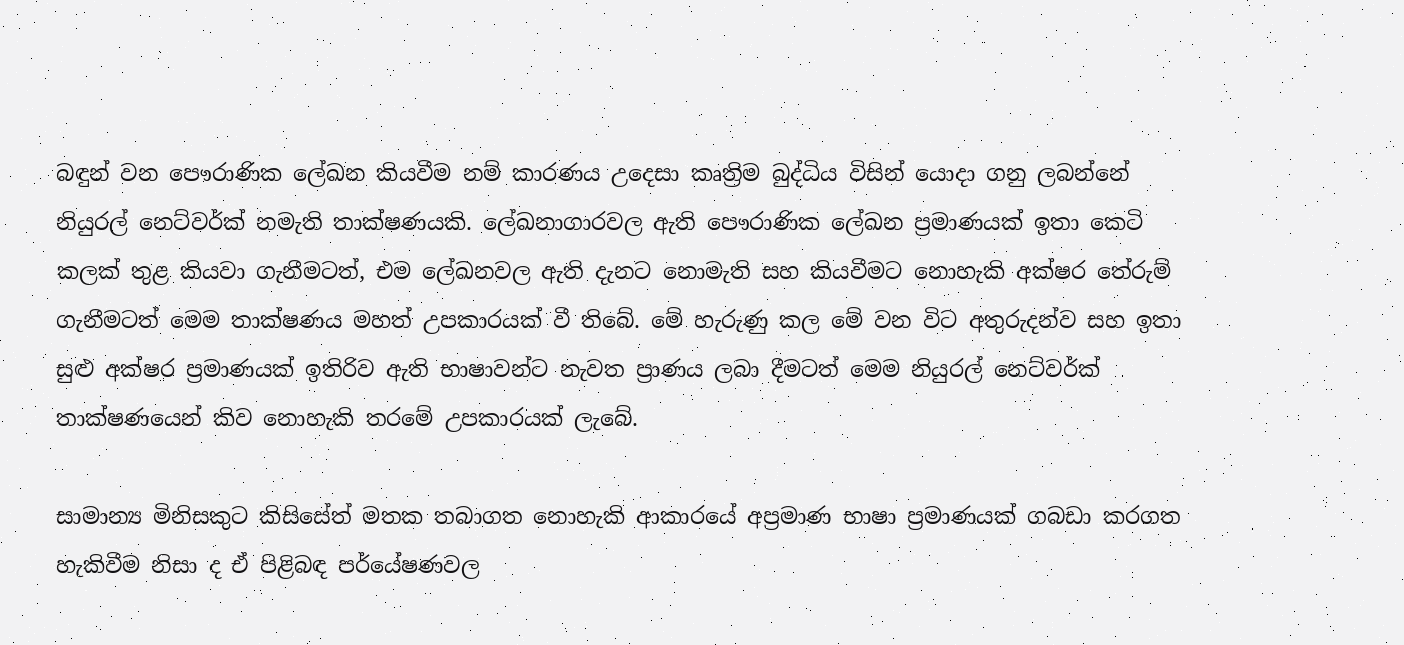බඳුන් වන පෞරාණික ලේඛන කියවීම නම් කාරණය උදෙසා කෘත්‍රිම බුද්ධිය විසින් යොදා ගනු ලබන්නේ නියුරල් නෙට්වර්ක් නමැති තාක්ෂණයකි. ලේඛනාගාරවල ඇති පෞරාණික ලේඛන ප්‍රමාණයක් ඉතා කෙටි කලක් තුළ කියවා ගැනීමටත්, එම ලේඛනවල ඇති දැනට නොමැති සහ කියවීමට නොහැකි අක්ෂර තේරුම් ගැනීමටත් මෙම තාක්ෂණය මහත් උපකාරයක් වී තිබේ. මේ හැරුණු කල මේ වන විට අතුරුදන්ව සහ ඉතා සුළු අක්ෂර ප්‍රමාණයක් ඉතිරිව ඇති භාෂාවන්ට නැවත ප්‍රාණය ලබා දීමටත් මෙම නියුරල් නෙට්වර්ක් තාක්ෂණයෙන් කිව නොහැකි තරමේ උපකාරයක් ලැබේ.

සාමාන්‍ය මිනිසකුට කිසිසේත් මතක තබාගත නොහැකි ආකාරයේ අප්‍රමාණ භාෂා ප්‍රමාණයක් ගබඩා කරගත හැකිවීම නිසා ද ඒ පිළිබඳ පර්යේෂණවල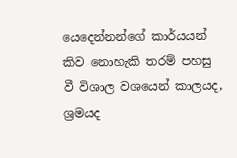යෙදෙන්නන්ගේ කාර්යයන් කිව නොහැකි තරම් පහසු වී විශාල වශයෙන් කාලයද, ශ්‍රමයද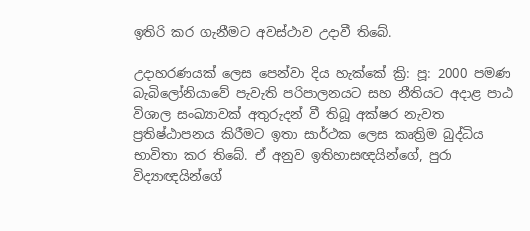ඉතිරි කර ගැනීමට අවස්ථාව උදාවී තිබේ.

උදාහරණයක් ලෙස පෙන්වා දිය හැක්කේ ක්‍රි: පූ: 2000 පමණ බැබිලෝනියාවේ පැවැති පරිපාලනයට සහ නීතියට අදාළ පාඨ විශාල සංඛ්‍යාවක් අතුරුදන් වී තිබූ අක්ෂර නැවත ප්‍රතිෂ්ඨාපනය කිරීමට ඉතා සාර්ථක ලෙස කෘත්‍රිම බුද්ධිය භාවිතා කර තිබේ. ඒ අනුව ඉතිහාසඥයින්ගේ, පුරා විද්‍යාඥයින්ගේ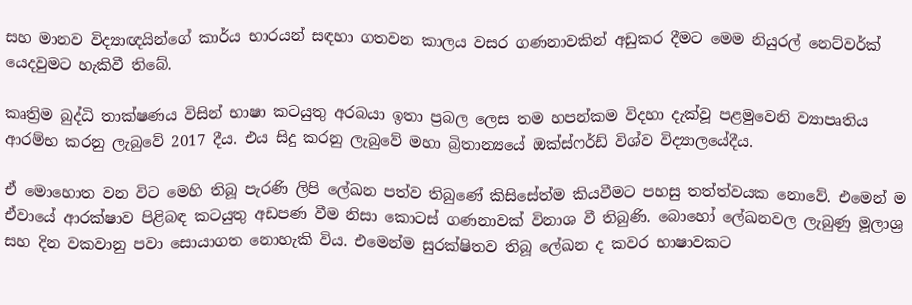සහ මානව විද්‍යාඥයින්ගේ කාර්ය භාරයන් සඳහා ගතවන කාලය වසර ගණනාවකින් අඩුකර දීමට මෙම නියුරල් නෙට්වර්ක් යෙදවුමට හැකිවී තිබේ.

කෘත්‍රිම බුද්ධි තාක්ෂණය විසින් භාෂා කටයුතු අරබයා ඉතා ප්‍රබල ලෙස තම හපන්කම විදහා දැක්වූ පළමුවෙනි ව්‍යාපෘතිය ආරම්භ කරනු ලැබුවේ 2017 දීය. එය සිදු කරනු ලැබුවේ මහා බ්‍රිතාන්‍යයේ ඔක්ස්ෆර්ඩ් විශ්ව විද්‍යාලයේදීය.

ඒ මොහොත වන විට මෙහි තිබූ පැරණි ලිපි ලේඛන පත්ව තිබුණේ කිසිසේත්ම කියවීමට පහසු තත්ත්වයක නොවේ. එමෙන් ම ඒවායේ ආරක්ෂාව පිළිබඳ කටයුතු අඩපණ වීම නිසා කොටස් ගණනාවක් විනාශ වී තිබුණි. බොහෝ ලේඛනවල ලැබුණු මූලාශ්‍ර සහ දින වකවානු පවා සොයාගත නොහැකි විය. එමෙන්ම සුරක්ෂිතව තිබූ ලේඛන ද කවර භාෂාවකට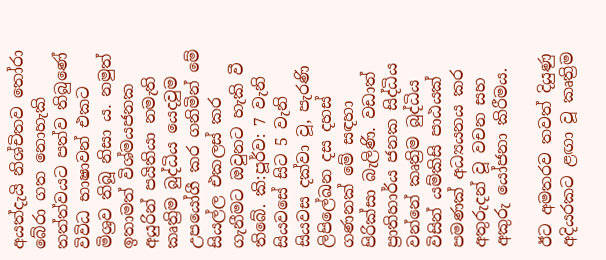අයත්දැයි නිශ්චිතව තෝරා බේරා ගත නොහැකි තත්ත්වයට පත්ව තිබුණේ විවිධ භාෂාවන් එකට මිශ්‍රව තිබූ නිසා ය. නමුත් ඉතාමත් විශ්මයජනක අයුරින් පයිතියා නමැති කෘත්‍රිම බුද්ධිය යෙදවුම උපයෝගී කර ගනිමින් මේ සියල්ල එකලස් කර ගැනීමට ඔවුනට හැකි වී තිබේ. කි:පූර්ව: 7 වැනි සියවසේ සිට 5 වැනි සියවස දක්වා වූ, පැරණි ලිපිලේඛන දස දහස් ගණනක් මේ සඳහා පිරික්සා බැලිණි. වඩාත් ප්‍රාතිහාර්ය ජනක සිද්ධිය වන්නේ කෘත්‍රිම බුද්ධිය විසින් යම්කිසි පාඨයක් පමණක් අධ්‍යයනය කර අතුරුදන් වූ වචන සහ අකුරු යෝජනා කිරීමය.

ඊට අමතරව තවත් දියුණු අදියරකට ළඟා වූ කෘත්‍රිම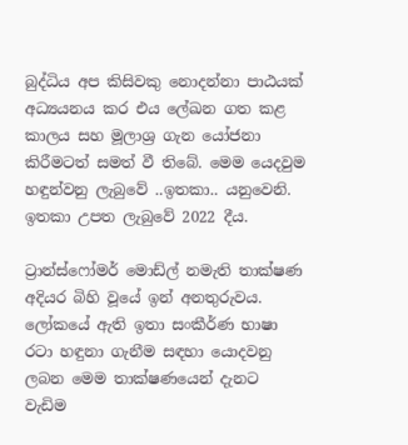බුද්ධිය අප කිසිවකු නොදන්නා පාඨයක් අධ්‍යයනය කර එය ලේඛන ගත කළ කාලය සහ මූලාශ්‍ර ගැන යෝජනා කිරීමටත් සමත් වී තිබේ. මෙම යෙදවුම හඳුන්වනු ලැබුවේ ..ඉතකා.. යනුවෙනි. ඉතකා උපත ලැබුවේ 2022 දීය.

ට්‍රාන්ස්ෆෝමර් මොඩ්ල් නමැති තාක්ෂණ අදියර බිහි වූයේ ඉන් අනතුරුවය. ලෝකයේ ඇති ඉතා සංකීර්ණ භාෂා රටා හඳුනා ගැනීම සඳහා යොදවනු ලබන මෙම තාක්ෂණයෙන් දැනට වැඩිම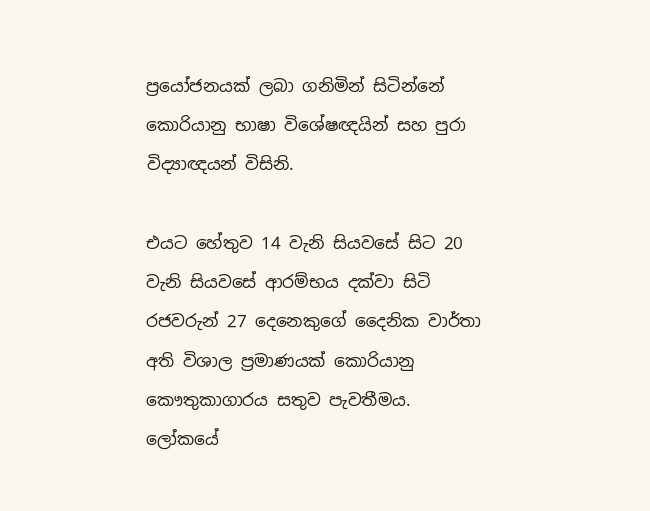ප්‍රයෝජනයක් ලබා ගනිමින් සිටින්නේ කොරියානු භාෂා විශේෂඥයින් සහ පුරා විද්‍යාඥයන් විසිනි.

එයට හේතුව 14 වැනි සියවසේ සිට 20 වැනි සියවසේ ආරම්භය දක්වා සිටි රජවරුන් 27 දෙනෙකුගේ දෛනික වාර්තා අති විශාල ප්‍රමාණයක් කොරියානු කෞතුකාගාරය සතුව පැවතීමය. ලෝකයේ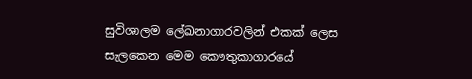සුවිශාලම ලේඛනාගාරවලින් එකක් ලෙස සැලකෙන මෙම කෞතුකාගාරයේ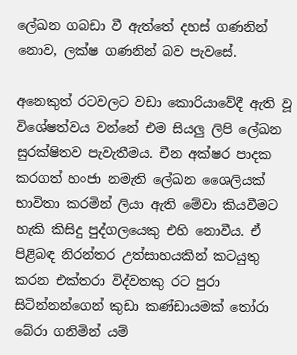ලේඛන ගබඩා වී ඇත්තේ දහස් ගණනින් නොව, ලක්ෂ ගණනින් බව පැවසේ.

අනෙකුත් රටවලට වඩා කොරියාවේදී ඇති වූ විශේෂත්වය වන්නේ එම සියලු ලිපි ලේඛන සුරක්ෂිතව පැවැතීමය. චීන අක්ෂර පාදක කරගත් හංජා නමැති ලේඛන ශෛලියක් භාවිතා කරමින් ලියා ඇති මේවා කියවීමට හැකි කිසිදු පුද්ගලයෙකු එහි නොවීය. ඒ පිළිබඳ නිරන්තර උත්සාහයකින් කටයුතු කරන එක්තරා විද්වතකු රට පුරා සිටින්නන්ගෙන් කුඩා කණ්ඩායමක් තෝරා බේරා ගනිමින් යම්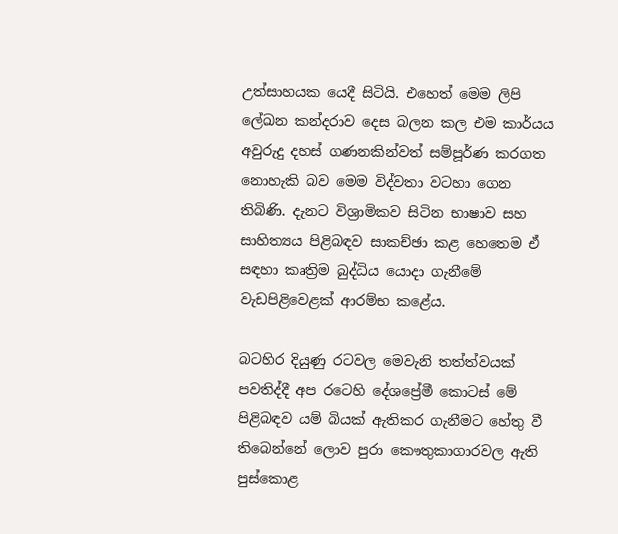උත්සාහයක යෙදී සිටියි. එහෙත් මෙම ලිපි ලේඛන කන්දරාව දෙස බලන කල එම කාර්යය අවුරුදු දහස් ගණනකින්වත් සම්පූර්ණ කරගත නොහැකි බව මෙම විද්වතා වටහා ගෙන තිබිණි. දැනට විශ්‍රාමිකව සිටින භාෂාව සහ සාහිත්‍යය පිළිබඳව සාකච්ඡා කළ හෙතෙම ඒ සඳහා කෘත්‍රිම බුද්ධිය යොදා ගැනීමේ වැඩපිළිවෙළක් ආරම්භ කළේය.

බටහිර දියුණු රටවල මෙවැනි තත්ත්වයක් පවතිද්දී අප රටෙහි දේශප්‍රේමී කොටස් මේ පිළිබඳව යම් බියක් ඇතිකර ගැනීමට හේතු වී තිබෙන්නේ ලොව පුරා කෞතුකාගාරවල ඇති පුස්කොළ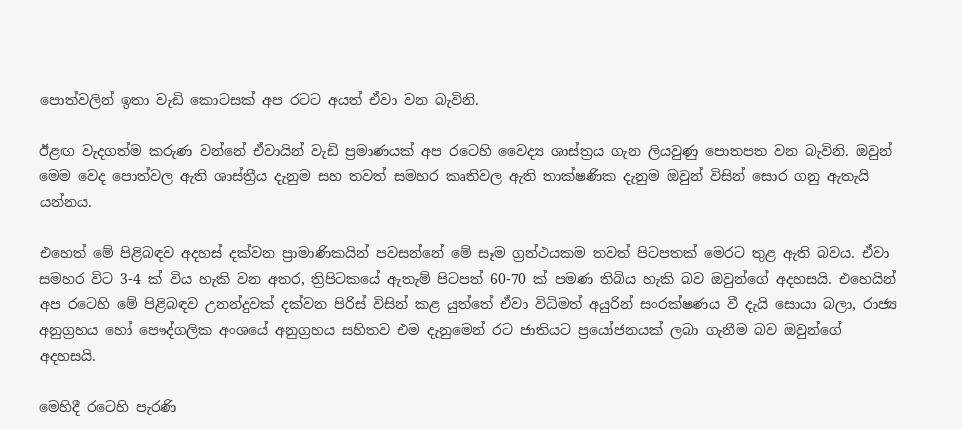පොත්වලින් ඉතා වැඩි කොටසක් අප රටට අයත් ඒවා වන බැවිනි.

ඊළඟ වැදගත්ම කරුණ වන්නේ ඒවායින් වැඩි ප්‍රමාණයක් අප රටෙහි වෛද්‍ය ශාස්ත්‍රය ගැන ලියවුණු පොතපත වන බැවිනි. ඔවුන් මෙම වෙද පොත්වල ඇති ශාස්ත්‍රීය දැනුම සහ තවත් සමහර කෘතිවල ඇති තාක්ෂණික දැනුම ඔවුන් විසින් සොර ගනු ඇතැයි යන්නය.

එහෙත් මේ පිළිබඳව අදහස් දක්වන ප්‍රාමාණිකයින් පවසන්නේ මේ සෑම ග්‍රන්ථයකම තවත් පිටපතක් මෙරට තුළ ඇති බවය. ඒවා සමහර විට 3-4 ක් විය හැකි වන අතර, ත්‍රිපිටකයේ ඇතැම් පිටපත් 60-70 ක් පමණ තිබිය හැකි බව ඔවුන්ගේ අදහසයි. එහෙයින් අප රටෙහි මේ පිළිබඳව උනන්දුවක් දක්වන පිරිස් විසින් කළ යුත්තේ ඒවා විධිමත් අයුරින් සංරක්ෂණය වී දැයි සොයා බලා, රාජ්‍ය අනුග්‍රහය හෝ පෞද්ගලික අංශයේ අනුග්‍රහය සහිතව එම දැනුමෙන් රට ජාතියට ප්‍රයෝජනයක් ලබා ගැනීම බව ඔවුන්ගේ අදහසයි.

මෙහිදී රටෙහි පැරණි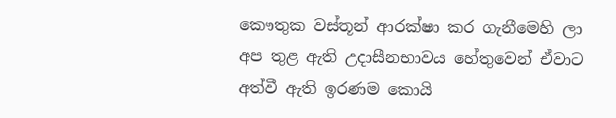කෞතුක වස්තූන් ආරක්ෂා කර ගැනීමෙහි ලා අප තුළ ඇති උදාසීනභාවය හේතුවෙන් ඒවාට අත්වී ඇති ඉරණම කොයි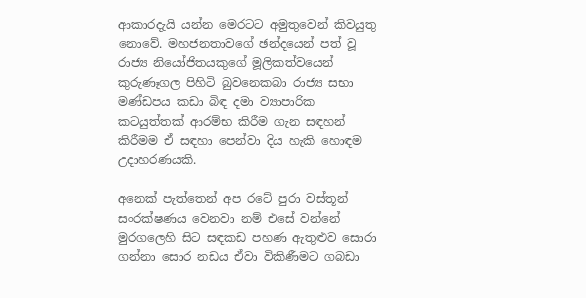ආකාරදැයි යන්න මෙරටට අමුතුවෙන් කිවයුතු නොවේ. මහජනතාවගේ ඡන්දයෙන් පත් වූ රාජ්‍ය නියෝජිතයකුගේ මූලිකත්වයෙන් කුරුණෑගල පිහිටි බුවනෙකබා රාජ්‍ය සභා මණ්ඩපය කඩා බිඳ දමා ව්‍යාපාරික කටයුත්තක් ආරම්භ කිරීම ගැන සඳහන් කිරීමම ඒ සඳහා පෙන්වා දිය හැකි හොඳම උදාහරණයකි.

අනෙක් පැත්තෙන් අප රටේ පුරා වස්තූන් සංරක්ෂණය වෙනවා නම් එසේ වන්නේ මුරගලෙහි සිට සඳකඩ පහණ ඇතුළුව සොරා ගන්නා සොර නඩය ඒවා විකිණීමට ගබඩා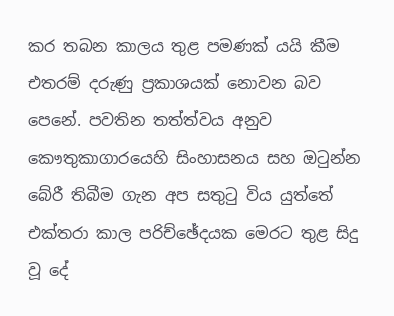කර තබන කාලය තුළ පමණක් යයි කීම එතරම් දරුණු ප්‍රකාශයක් නොවන බව පෙනේ. පවතින තත්ත්වය අනුව කෞතුකාගාරයෙහි සිංහාසනය සහ ඔටුන්න බේරී තිබීම ගැන අප සතුටු විය යුත්තේ එක්තරා කාල පරිච්ඡේදයක මෙරට තුළ සිදු වූ දේ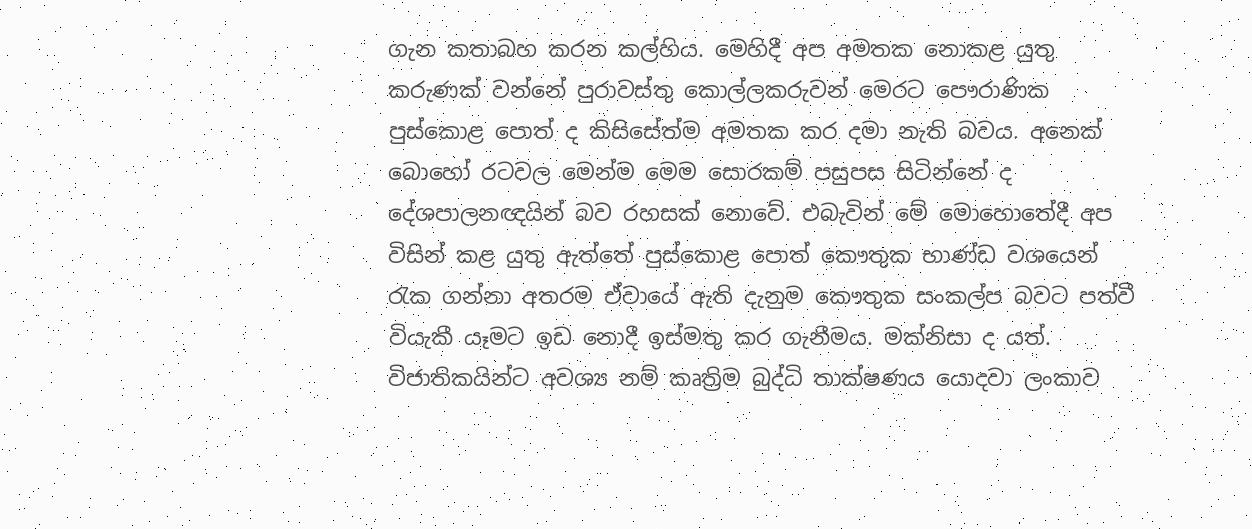ගැන කතාබහ කරන කල්හිය. මෙහිදී අප අමතක නොකළ යුතු කරුණක් වන්නේ පුරාවස්තු කොල්ලකරුවන් මෙරට පෞරාණික පුස්කොළ පොත් ද කිසිසේත්ම අමතක කර දමා නැති බවය. අනෙක් බොහෝ රටවල මෙන්ම මෙම සොරකම් පසුපස සිටින්නේ ද දේශපාලනඥයින් බව රහසක් නොවේ. එබැවින් මේ මොහොතේදී අප විසින් කළ යුතු ඇත්තේ පුස්කොළ පොත් කෞතුක භාණ්ඩ වශයෙන් රැක ගන්නා අතරම ඒවායේ ඇති දැනුම කෞතුක සංකල්ප බවට පත්වී වියැකී යෑමට ඉඩ නොදී ඉස්මතු කර ගැනීමය. මක්නිසා ද යත්. විජාතිකයින්ට අවශ්‍ය නම් කෘත්‍රිම බුද්ධි තාක්ෂණය යොදවා ලංකාව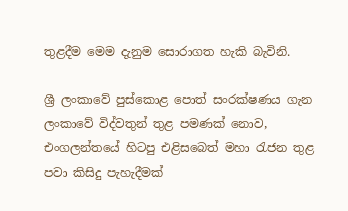තුළදීම මෙම දැනුම සොරාගත හැකි බැවිනි.

ශ්‍රී ලංකාවේ පුස්කොළ පොත් සංරක්ෂණය ගැන ලංකාවේ විද්වතුන් තුළ පමණක් නොව, එංගලන්තයේ හිටපු එළිසබෙත් මහා රැජන තුළ පවා කිසිදු පැහැදීමක්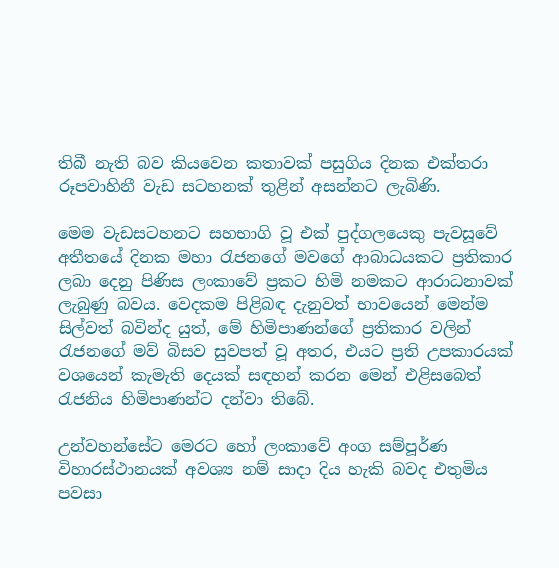තිබී නැති බව කියවෙන කතාවක් පසුගිය දිනක එක්තරා රූපවාහිනී වැඩ සටහනක් තුළින් අසන්නට ලැබිණි.

මෙම වැඩසටහනට සහභාගි වූ එක් පුද්ගලයෙකු පැවසූවේ අතීතයේ දිනක මහා රැජනගේ මවගේ ආබාධයකට ප්‍රතිකාර ලබා දෙනු පිණිස ලංකාවේ ප්‍රකට හිමි නමකට ආරාධනාවක් ලැබුණු බවය. වෙදකම පිළිබඳ දැනුවත් භාවයෙන් මෙන්ම සිල්වත් බවින්ද යුත්, මේ හිමිපාණන්ගේ ප්‍රතිකාර වලින් රැජනගේ මව් බිසව සුවපත් වූ අතර, එයට ප්‍රති උපකාරයක් වශයෙන් කැමැති දෙයක් සඳහන් කරන මෙන් එළිසබෙත් රැජනිය හිමිපාණන්ට දන්වා තිබේ.

උන්වහන්සේට මෙරට හෝ ලංකාවේ අංග සම්පූර්ණ විහාරස්ථානයක් අවශ්‍ය නම් සාදා දිය හැකි බවද එතුමිය පවසා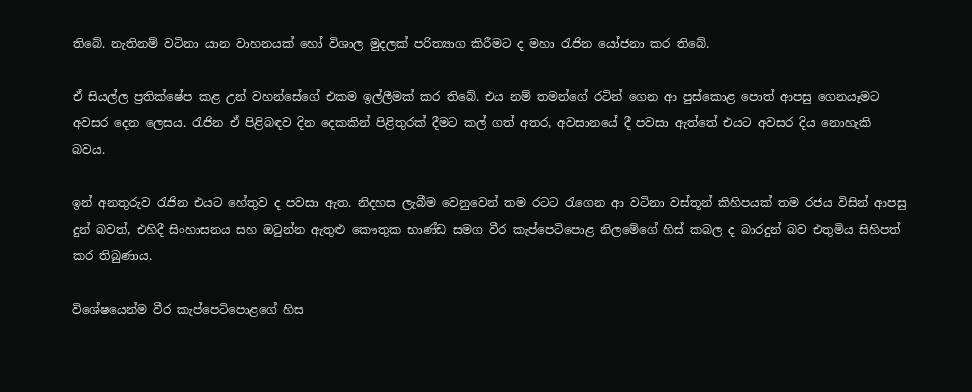තිබේ. නැතිනම් වටිනා යාන වාහනයක් හෝ විශාල මුදලක් පරිත්‍යාග කිරීමට ද මහා රැජින යෝජනා කර තිබේ.

ඒ සියල්ල ප්‍රතික්ෂේප කළ උන් වහන්සේගේ එකම ඉල්ලීමක් කර තිබේ. එය නම් තමන්ගේ රටින් ගෙන ආ පුස්කොළ පොත් ආපසු ගෙනයෑමට අවසර දෙන ලෙසය. රැජින ඒ පිළිබඳව දින දෙකකින් පිළිතුරක් දීමට කල් ගත් අතර, අවසානයේ දී පවසා ඇත්තේ එයට අවසර දිය නොහැකි බවය.

ඉන් අනතුරුව රැජින එයට හේතුව ද පවසා ඇත. නිදහස ලැබීම වෙනුවෙන් තම රටට රැගෙන ආ වටිනා වස්තූන් කිහිපයක් තම රජය විසින් ආපසු දුන් බවත්, එහිදී සිංහාසනය සහ ඔටුන්න ඇතුළු කෞතුක භාණ්ඩ සමග වීර කැප්පෙටිපොළ නිලමේගේ හිස් කබල ද බාරදුන් බව එතුමිය සිහිපත් කර තිබුණාය.

විශේෂයෙන්ම වීර කැප්පෙටිපොළගේ හිස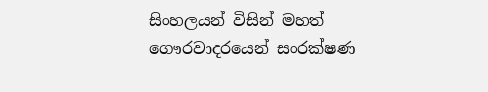සිංහලයන් විසින් මහත් ගෞරවාදරයෙන් සංරක්ෂණ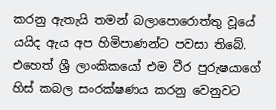කරනු ඇතැයි තමන් බලාපොරොත්තු වූයේ යයිද ඇය අප හිමිපාණන්ට පවසා තිබේ. එහෙත් ශ්‍රී ලාංකිකයෝ එම වීර පුරුෂයාගේ හිස් කබල සංරක්ෂණය කරනු වෙනුවට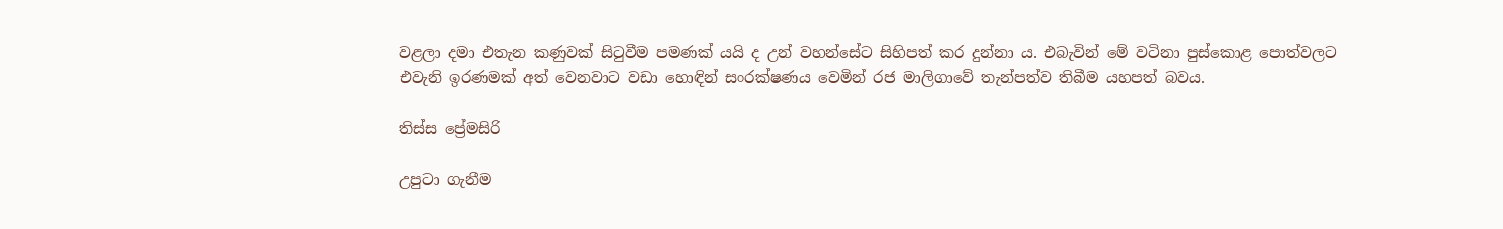වළලා දමා එතැන කණුවක් සිටුවීම පමණක් යයි ද උන් වහන්සේට සිහිපත් කර දුන්නා ය. එබැවින් මේ වටිනා පුස්කොළ පොත්වලට එවැනි ඉරණමක් අත් වෙනවාට වඩා හොඳින් සංරක්ෂණය වෙමින් රජ මාලිගාවේ තැන්පත්ව තිබීම යහපත් බවය.

තිස්ස ප්‍රේමසිරි

උපුටා ගැනීම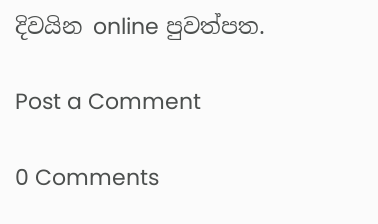දිවයින online පුවත්පත.

Post a Comment

0 Comments